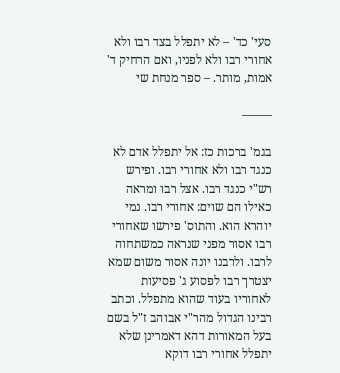סעי' כד' – לא יתפלל בצד רבו ולא אחורי רבו ולא לפניו, ואם הרחיק ד' אמות, מותר. – ספר מנחת שי

——–

בגמ' ברכות כז: אל יתפלל אדם לא כנגד רבו ולא אחורי רבו. ופירש רש"י כנגד רבו. אצל רבו ומראה כאילו הם שוים: אחורי רבו. נמי יוהרא הוא. והתוס' פירשו שאחורי רבו אסור מפני שנראה כמשתחוה לרבו. ולרבנו יונה אסור משום שמא יצטרך רבו לפסוע ג' פסיעות לאחוריו בעוד שהוא מתפלל. וכתב רבינו הגדול מהר"י אבוהב ז"ל בשם בעל המאורות דהא דאמרינן שלא יתפלל אחורי רבו דוקא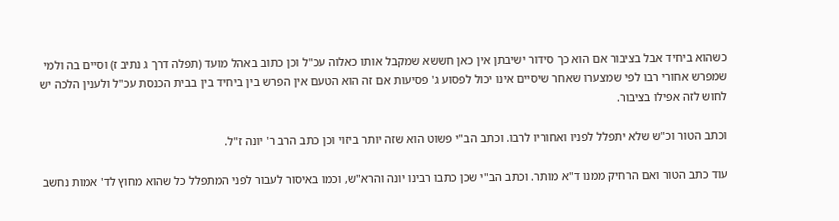כשהוא ביחיד אבל בציבור אם הוא כך סידור ישיבתן אין כאן חששא שמקבל אותו כאלוה עכ"ל וכן כתוב באהל מועד (תפלה דרך ג נתיב ז) וסיים בה ולמי שמפרש אחורי רבו לפי שמצערו שאחר שיסיים אינו יכול לפסוע ג' פסיעות אם זה הוא הטעם אין הפרש בין ביחיד בין בבית הכנסת עכ"ל ולענין הלכה יש לחוש לזה אפילו בציבור.

וכתב הטור וכ"ש שלא יתפלל לפניו ואחוריו לרבו. וכתב הב"י פשוט הוא שזה יותר ביזוי וכן כתב הרב ר' יונה ז"ל.

עוד כתב הטור ואם הרחיק ממנו ד"א מותר. וכתב הב"י שכן כתבו רבינו יונה והרא"ש, וכמו באיסור לעבור לפני המתפלל כל שהוא מחוץ לד' אמות נחשב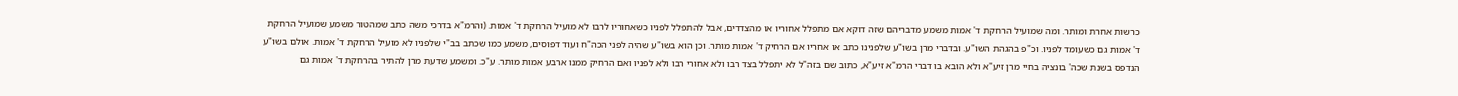כרשות אחרת ומותר. ומה שמועיל הרחקת ד' אמות משמע מדבריהם שזה דוקא אם מתפלל אחוריו או מהצדדים, אבל להתפלל לפניו כשאחוריו לרבו לא מועיל הרחקת ד' אמות. (והרמ"א בדרכי משה כתב שמהטור משמע שמועיל הרחקת ד' אמות גם כשעומד לפניו. וכ"פ בהגהת השו"ע. ובדברי מרן בשו"ע שלפנינו כתב או אחריו אם הרחיק ד' אמות מותר. וכן הוא בשו"ע שהיה לפני הכה"ח ועוד דפוסים, משמע כמו שכתב בב"י שלפניו לא מועיל הרחקת ד' אמות. אולם בשו"ע הנדפס בשנת שכה' בונציה בחיי מרן זיע"א ולא הובא בו דברי הרמ"א זיע"א, כתוב שם בזה"ל לא יתפלל בצד רבו ולא אחורי רבו ולא לפניו ואם הרחיק ממנו ארבע אמות מותר. ע"כ. ומשמע שדעת מרן להתיר בהרחקת ד' אמות גם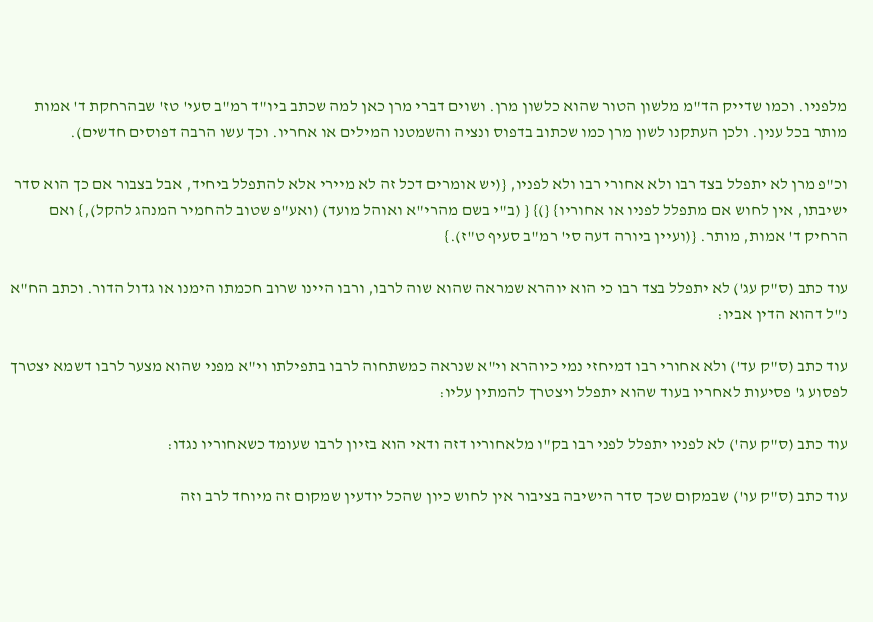מלפניו. וכמו שדייק הד"מ מלשון הטור שהוא כלשון מרן. ושוים דברי מרן כאן למה שכתב ביו"ד רמ"ב סעי' טז' שבהרחקת ד' אמות מותר בכל ענין. ולכן העתקנו לשון מרן כמו שכתוב בדפוס ונציה והשמטנו המילים או אחריו. וכך עשו הרבה דפוסים חדשים).

וכ"פ מרן לא יתפלל בצד רבו ולא אחורי רבו ולא לפניו, {(יש אומרים דכל זה לא מיירי אלא להתפלל ביחיד, אבל בצבור אם כך הוא סדר ישיבתו, אין לחוש אם מתפלל לפניו או אחוריו} {)} { (ב"י בשם מהרי"א ואוהל מועד) (ואע"פ שטוב להחמיר המנהג להקל),} ואם הרחיק ד' אמות, מותר. {(ועיין ביורה דעה סי' רמ"ב סעיף ט"ז).}

עוד כתב (ס"ק עג') לא יתפלל בצד רבו כי הוא יוהרא שמראה שהוא שוה לרבו, ורבו היינו שרוב חכמתו הימנו או גדול הדור. וכתב הח"א נ"ל דהוא הדין אביו:

עוד כתב (ס"ק עד') ולא אחורי רבו דמיחזי נמי כיוהרא וי"א שנראה כמשתחוה לרבו בתפילתו וי"א מפני שהוא מצער לרבו דשמא יצטרך לפסוע ג' פסיעות לאחריו בעוד שהוא יתפלל ויצטרך להמתין עליו:

עוד כתב (ס"ק עה') לא לפניו יתפלל לפני רבו בק"ו מלאחוריו דזה ודאי הוא בזיון לרבו שעומד כשאחוריו נגדו:

עוד כתב (ס"ק עו') שבמקום שכך סדר הישיבה בציבור אין לחוש כיון שהכל יודעין שמקום זה מיוחד לרב וזה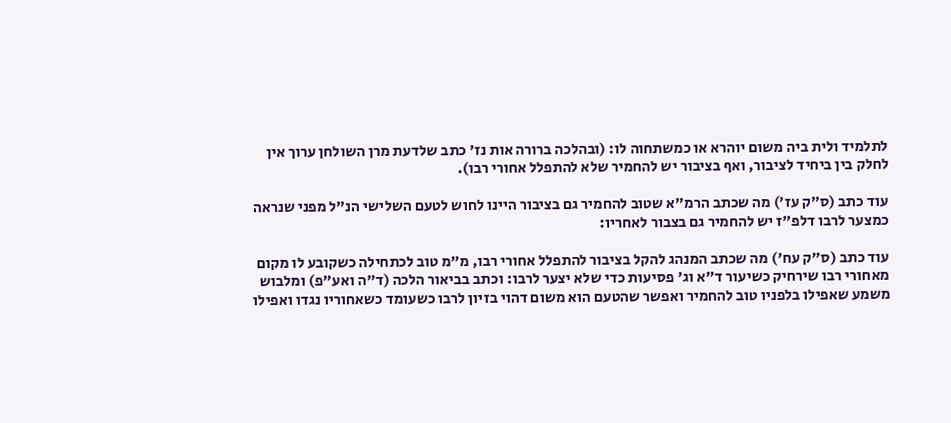לתלמיד ולית ביה משום יוהרא או כמשתחוה לו: (ובהלכה ברורה אות נז' כתב שלדעת מרן השולחן ערוך אין לחלק בין ביחיד לציבור, ואף בציבור יש להחמיר שלא להתפלל אחורי רבו).

עוד כתב (ס"ק עז') מה שכתב הרמ"א שטוב להחמיר גם בציבור היינו לחוש לטעם השלישי הנ"ל מפני שנראה כמצער לרבו דלפ"ז יש להחמיר גם בצבור לאחריו:

עוד כתב (ס"ק עח') מה שכתב המנהג להקל בציבור להתפלל אחורי רבו, מ"מ טוב לכתחילה כשקובע לו מקום מאחורי רבו שירחיק כשיעור ד"א וג' פסיעות כדי שלא יצער לרבו: וכתב בביאור הלכה (ד"ה ואע"פ) ומלבוש משמע שאפילו בלפניו טוב להחמיר ואפשר שהטעם הוא משום דהוי בזיון לרבו כשעומד כשאחוריו נגדו ואפילו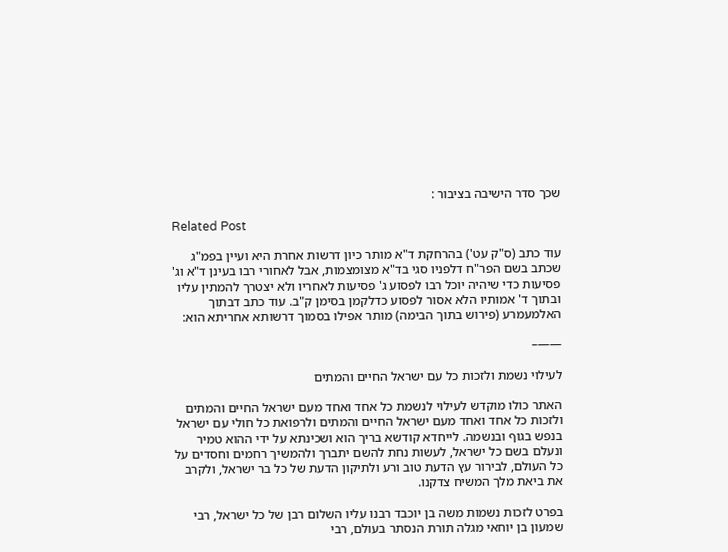שכך סדר הישיבה בציבור :

Related Post

עוד כתב (ס"ק עט') בהרחקת ד"א מותר כיון דרשות אחרת היא ועיין בפמ"ג שכתב בשם הפר"ח דלפניו סגי בד"א מצומצמות, אבל לאחורי רבו בעינן ד"א וג' פסיעות כדי שיהיה יוכל רבו לפסוע ג' פסיעות לאחריו ולא יצטרך להמתין עליו ובתוך ד' אמותיו הלא אסור לפסוע כדלקמן בסימן ק"ב. עוד כתב דבתוך האלמעמרע (פירוש בתוך הבימה) מותר אפילו בסמוך דרשותא אחריתא הוא:

——–

לעילוי נשמת ולזכות כל עם ישראל החיים והמתים

האתר כולו מוקדש לעילוי לנשמת כל אחד ואחד מעם ישראל החיים והמתים ולזכות כל אחד ואחד מעם ישראל החיים והמתים ולרפואת כל חולי עם ישראל בנפש בגוף ובנשמה. לייחדא קודשא בריך הוא ושכינתא על ידי ההוא טמיר ונעלם בשם כל ישראל, לעשות נחת להשם יתברך ולהמשיך רחמים וחסדים על כל העולם, לבירור עץ הדעת טוב ורע ולתיקון הדעת של כל בר ישראל, ולקרב את ביאת מלך המשיח צדקנו.

בפרט לזכות נשמות משה בן יוכבד רבנו עליו השלום רבן של כל ישראל, רבי שמעון בן יוחאי מגלה תורת הנסתר בעולם, רבי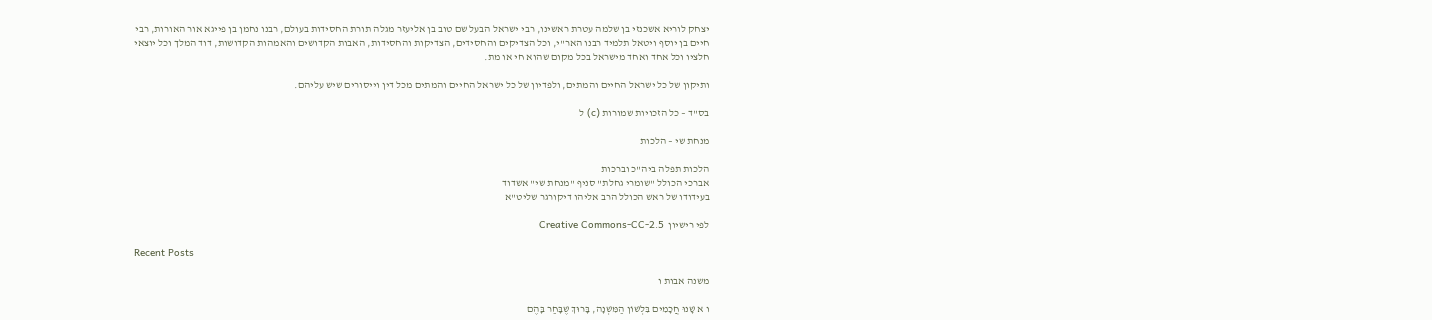יצחק לוריא אשכנזי בן שלמה עטרת ראשינו, רבי ישראל הבעל שם טוב בן אליעזר מגלה תורת החסידות בעולם, רבנו נחמן בן פייגא אור האורות, רבי חיים בן יוסף ויטאל תלמיד רבנו האר"י, וכל הצדיקים והחסידים, הצדיקות והחסידות, האבות הקדושים והאמהות הקדושות, דוד המלך וכל יוצאי חלציו וכל אחד ואחד מישראל בכל מקום שהוא חי או מת.

ותיקון של כל ישראל החיים והמתים, ולפדיון של כל ישראל החיים והמתים מכל דין וייסורים שיש עליהם.

בס"ד – כל הזכויות שמורות (c) ל

מנחת שי – הלכות

הלכות תפלה ביה"כ וברכות
אברכי הכולל "שומרי גחלת" סניף "מנחת שי" אשדוד
בעידודו של ראש הכולל הרב אליהו דיקורגר שליט"א

לפי רישיון  Creative Commons-CC-2.5

Recent Posts

משנה אבות ו

ו א שָׁנוּ חֲכָמִים בִּלְשׁוֹן הַמִּשְׁנָה, בָּרוּךְ שֶׁבָּחַר בָּהֶם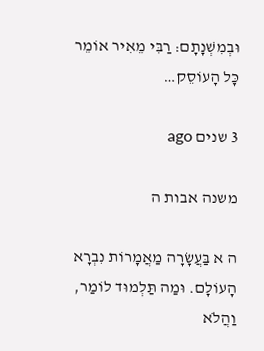וּבְמִשְׁנָתָם: רַבִּי מֵאִיר אוֹמֵר כָּל הָעוֹסֵק…

3 שנים ago

משנה אבות ה

ה א בַּעֲשָׂרָה מַאֲמָרוֹת נִבְרָא הָעוֹלָם. וּמַה תַּלְמוּד לוֹמַר, וַהֲלֹא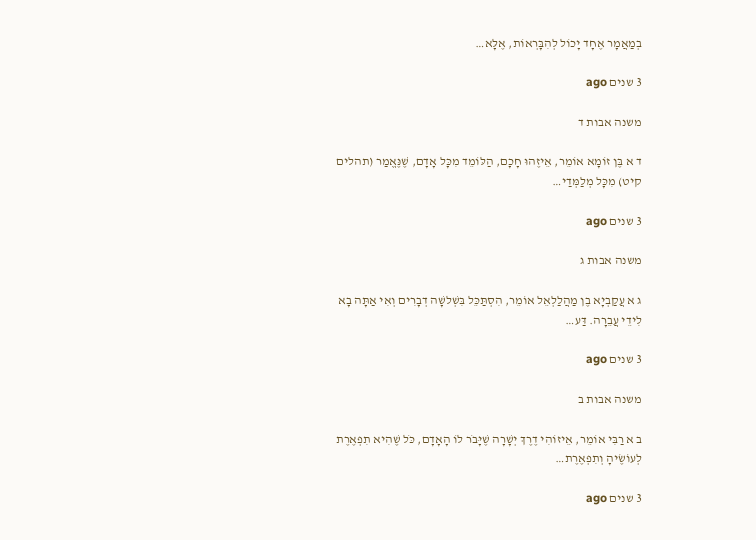בְמַאֲמָר אֶחָד יָכוֹל לְהִבָּרְאוֹת, אֶלָּא…

3 שנים ago

משנה אבות ד

ד א בֶּן זוֹמָא אוֹמֵר, אֵיזֶהוּ חָכָם, הַלּוֹמֵד מִכָּל אָדָם, שֶׁנֶּאֱמַר (תהלים קיט) מִכָּל מְלַמְּדַי…

3 שנים ago

משנה אבות ג

ג א עֲקַבְיָא בֶן מַהֲלַלְאֵל אוֹמֵר, הִסְתַּכֵּל בִּשְׁלשָׁה דְבָרִים וְאִי אַתָּה בָא לִידֵי עֲבֵרָה. דַּע…

3 שנים ago

משנה אבות ב

ב א רַבִּי אוֹמֵר, אֵיזוֹהִי דֶרֶךְ יְשָׁרָה שֶׁיָּבֹר לוֹ הָאָדָם, כֹּל שֶׁהִיא תִפְאֶרֶת לְעוֹשֶׂיהָ וְתִפְאֶרֶת…

3 שנים ago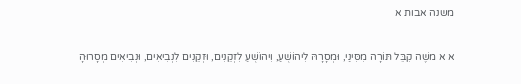משנה אבות א

א א משֶׁה קִבֵּל תּוֹרָה מִסִּינַי, וּמְסָרָהּ לִיהוֹשֻׁעַ, וִיהוֹשֻׁעַ לִזְקֵנִים, וּזְקֵנִים לִנְבִיאִים, וּנְבִיאִים מְסָרוּהָ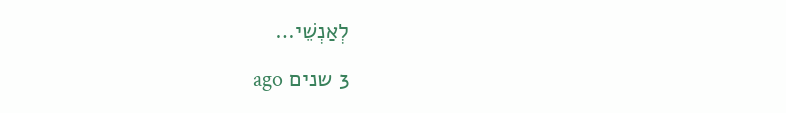לְאַנְשֵׁי…

3 שנים ago